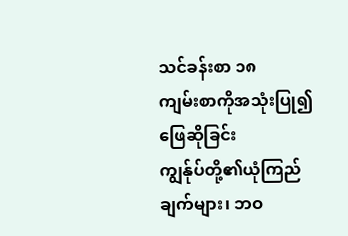သင်ခန်းစာ ၁၈
ကျမ်းစာကိုအသုံးပြု၍ ဖြေဆိုခြင်း
ကျွန်ုပ်တို့၏ယုံကြည်ချက်များ၊ ဘဝ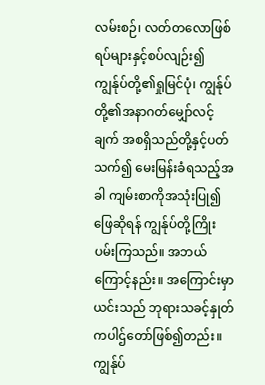လမ်းစဉ်၊ လတ်တလောဖြစ်ရပ်များနှင့်စပ်လျဉ်း၍ ကျွန်ုပ်တို့၏ရှုမြင်ပုံ၊ ကျွန်ုပ်တို့၏အနာဂတ်မျှော်လင့်ချက် အစရှိသည်တို့နှင့်ပတ်သက်၍ မေးမြန်းခံရသည့်အခါ ကျမ်းစာကိုအသုံးပြု၍ဖြေဆိုရန် ကျွန်ုပ်တို့ကြိုးပမ်းကြသည်။ အဘယ်ကြောင့်နည်း။ အကြောင်းမှာ ယင်းသည် ဘုရားသခင့်နှုတ်ကပါဌ်တော်ဖြစ်၍တည်း။ ကျွန်ုပ်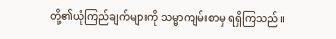တို့၏ယုံကြည်ချက်များကို သမ္မာကျမ်းစာမှ ရရှိကြသည်။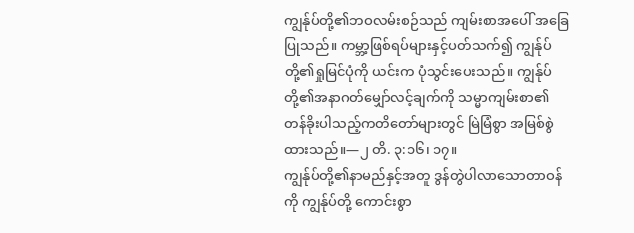ကျွန်ုပ်တို့၏ဘဝလမ်းစဉ်သည် ကျမ်းစာအပေါ် အခြေပြုသည်။ ကမ္ဘာ့ဖြစ်ရပ်များနှင့်ပတ်သက်၍ ကျွန်ုပ်တို့၏ရှုမြင်ပုံကို ယင်းက ပုံသွင်းပေးသည်။ ကျွန်ုပ်တို့၏အနာဂတ်မျှော်လင့်ချက်ကို သမ္မာကျမ်းစာ၏ တန်ခိုးပါသည့်ကတိတော်များတွင် မြဲမြံစွာ အမြစ်စွဲထားသည်။—၂ တိ. ၃:၁၆၊ ၁၇။
ကျွန်ုပ်တို့၏နာမည်နှင့်အတူ ဒွန်တွဲပါလာသောတာဝန်ကို ကျွန်ုပ်တို့ ကောင်းစွာ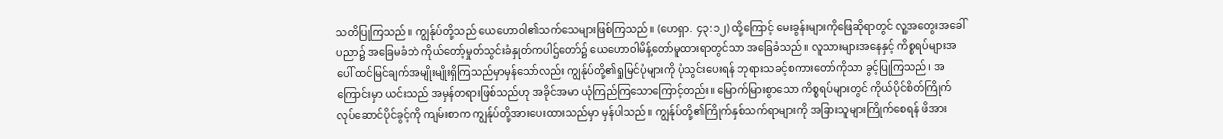သတိပြုကြသည်။ ကျွန်ုပ်တို့သည် ယေဟောဝါ၏သက်သေများဖြစ်ကြသည်။ (ဟေရှာ. ၄၃:၁၂) ထို့ကြောင့် မေးခွန်းများကိုဖြေဆိုရာတွင် လူ့အတွေးအခေါ်ပညာ၌ အခြေမခံဘဲ ကိုယ်တော့်မှုတ်သွင်းခံနှုတ်ကပါဌ်တော်၌ ယေဟောဝါမိန့်တော်မူထားရာတွင်သာ အခြေခံသည်။ လူသားများအနေနှင့် ကိစ္စရပ်များအပေါ် ထင်မြင်ချက်အမျိုးမျိုးရှိကြသည်မှာမှန်သော်လည်း ကျွန်ုပ်တို့၏ရှုမြင်ပုံများကို ပုံသွင်းပေးရန် ဘုရားသခင့်စကားတော်ကိုသာ ခွင့်ပြုကြသည်၊ အကြောင်းမှာ ယင်းသည် အမှန်တရားဖြစ်သည်ဟု အခိုင်အမာ ယုံကြည်ကြသောကြောင့်တည်း။ မြောက်မြားစွာသော ကိစ္စရပ်များတွင် ကိုယ်ပိုင်စိတ်ကြိုက် လုပ်ဆောင်ပိုင်ခွင့်ကို ကျမ်းစာက ကျွန်ုပ်တို့အားပေးထားသည်မှာ မှန်ပါသည်။ ကျွန်ုပ်တို့၏ကြိုက်နှစ်သက်ရာများကို အခြားသူများကြိုက်စေရန် ဖိအား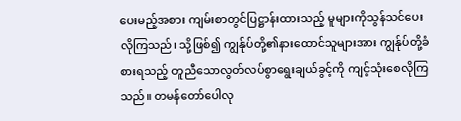ပေးမည့်အစား ကျမ်းစာတွင်ပြဋ္ဌာန်းထားသည့် မူများကိုသွန်သင်ပေးလိုကြသည်၊ သို့ဖြစ်၍ ကျွန်ုပ်တို့၏နားထောင်သူများအား ကျွန်ုပ်တို့ခံစားရသည့် တူညီသောလွတ်လပ်စွာရွေးချယ်ခွင့်ကို ကျင့်သုံးစေလိုကြသည်။ တမန်တော်ပေါလု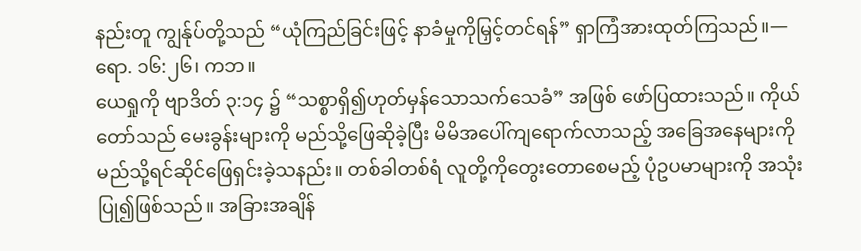နည်းတူ ကျွန်ုပ်တို့သည် “ယုံကြည်ခြင်းဖြင့် နာခံမှုကိုမြှင့်တင်ရန်” ရှာကြံအားထုတ်ကြသည်။—ရော. ၁၆:၂၆၊ ကဘ။
ယေရှုကို ဗျာဒိတ် ၃:၁၄ ၌ “သစ္စာရှိ၍ဟုတ်မှန်သောသက်သေခံ” အဖြစ် ဖော်ပြထားသည်။ ကိုယ်တော်သည် မေးခွန်းများကို မည်သို့ဖြေဆိုခဲ့ပြီး မိမိအပေါ်ကျရောက်လာသည့် အခြေအနေများကို မည်သို့ရင်ဆိုင်ဖြေရှင်းခဲ့သနည်း။ တစ်ခါတစ်ရံ လူတို့ကိုတွေးတောစေမည့် ပုံဥပမာများကို အသုံးပြု၍ဖြစ်သည်။ အခြားအချိန်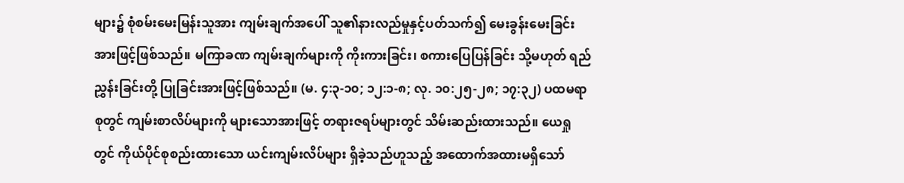များ၌ စုံစမ်းမေးမြန်းသူအား ကျမ်းချက်အပေါ် သူ၏နားလည်မှုနှင့်ပတ်သက်၍ မေးခွန်းမေးခြင်းအားဖြင့်ဖြစ်သည်။ မကြာခဏ ကျမ်းချက်များကို ကိုးကားခြင်း၊ စကားပြေပြန်ခြင်း သို့မဟုတ် ရည်ညွှန်းခြင်းတို့ ပြုခြင်းအားဖြင့်ဖြစ်သည်။ (မ. ၄:၃-၁၀; ၁၂:၁-၈; လု. ၁၀:၂၅-၂၈; ၁၇:၃၂) ပထမရာစုတွင် ကျမ်းစာလိပ်များကို များသောအားဖြင့် တရားဇရပ်များတွင် သိမ်းဆည်းထားသည်။ ယေရှုတွင် ကိုယ်ပိုင်စုစည်းထားသော ယင်းကျမ်းလိပ်များ ရှိခဲ့သည်ဟူသည့် အထောက်အထားမရှိသော်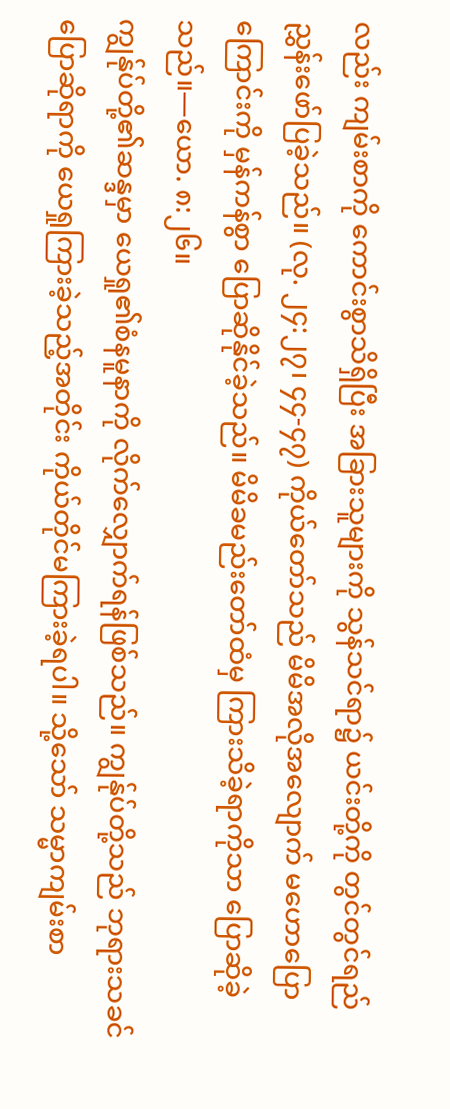လည်း ကျမ်းစာကို ကောင်းစွာသိရှိပြီး အခြားသူများကို သွန်သင်ရာ၌ ယင်းတို့ကို တွင်တွင်ရည်ညွှန်းဖော်ပြခဲ့သည်။ (လု. ၂၄:၂၇၊ ၄၄-၄၇) ကိုယ်တော်သည် မိမိအလိုအလျောက် မဟောပြောကြောင်းကို မှန်ကန်စွာ ပြောဆိုနိုင်ခဲ့သည်။ မိမိခမည်းတော်ထံမှ ကြားသိခဲ့ရာကိုသာ ပြောဆိုခဲ့သည်။—ယော. ၈:၂၆။
ကျွန်ုပ်တို့၏ဆန္ဒမှာ ယေရှု၏စံနမူနာကို လိုက်လျှောက်ရန်ဖြစ်သည်။ ကျွန်ုပ်တို့သည် ဘုရားသခင်ပြောဆိုရာကို ယေရှုကြားခဲ့သည့်အတိုင်း ကိုယ်တိုင်မကြားခဲ့ရပါ။ သို့သော် သမ္မာကျမ်းစာ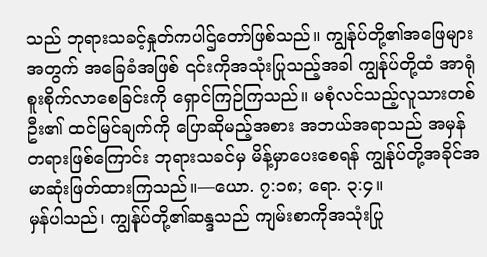သည် ဘုရားသခင့်နှုတ်ကပါဌ်တော်ဖြစ်သည်။ ကျွန်ုပ်တို့၏အဖြေများအတွက် အခြေခံအဖြစ် ၎င်းကိုအသုံးပြုသည့်အခါ ကျွန်ုပ်တို့ထံ အာရုံစူးစိုက်လာစေခြင်းကို ရှောင်ကြဉ်ကြသည်။ မစုံလင်သည့်လူသားတစ်ဦး၏ ထင်မြင်ချက်ကို ပြောဆိုမည့်အစား အဘယ်အရာသည် အမှန်တရားဖြစ်ကြောင်း ဘုရားသခင်မှ မိန့်မှာပေးစေရန် ကျွန်ုပ်တို့အခိုင်အမာဆုံးဖြတ်ထားကြသည်။—ယော. ၇:၁၈; ရော. ၃:၄။
မှန်ပါသည်၊ ကျွန်ုပ်တို့၏ဆန္ဒသည် ကျမ်းစာကိုအသုံးပြု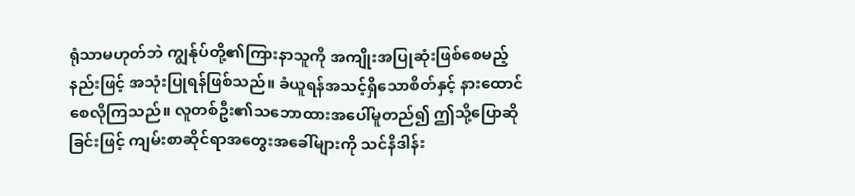ရုံသာမဟုတ်ဘဲ ကျွန်ုပ်တို့၏ကြားနာသူကို အကျိုးအပြုဆုံးဖြစ်စေမည့်နည်းဖြင့် အသုံးပြုရန်ဖြစ်သည်။ ခံယူရန်အသင့်ရှိသောစိတ်နှင့် နားထောင်စေလိုကြသည်။ လူတစ်ဦး၏သဘောထားအပေါ်မူတည်၍ ဤသို့ပြောဆိုခြင်းဖြင့် ကျမ်းစာဆိုင်ရာအတွေးအခေါ်များကို သင်နိဒါန်း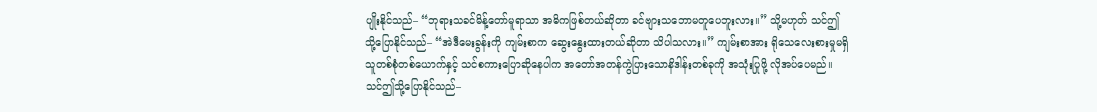ပျိုးနိုင်သည်– “ဘုရားသခင်မိန့်တော်မူရာသာ အဓိကဖြစ်တယ်ဆိုတာ ခင်ဗျားသဘောမတူပေဘူးလား။” သို့မဟုတ် သင်ဤသို့ပြောနိုင်သည်– “အဲဒီမေးခွန်းကို ကျမ်းစာက ဆွေးနွေးထားတယ်ဆိုတာ သိပါသလား။” ကျမ်းစာအား ရိုသေလေးစားမှုမရှိသူတစ်စုံတစ်ယောက်နှင့် သင်စကားပြောဆိုနေပါက အတော်အတန်ကွဲပြားသောနိဒါန်းတစ်ခုကို အသုံးပြုဖို့ လိုအပ်ပေမည်။ သင်ဤသို့ပြောနိုင်သည်–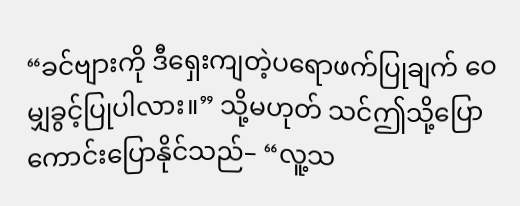“ခင်ဗျားကို ဒီရှေးကျတဲ့ပရောဖက်ပြုချက် ဝေမျှခွင့်ပြုပါလား။” သို့မဟုတ် သင်ဤသို့ပြောကောင်းပြောနိုင်သည်– “လူ့သ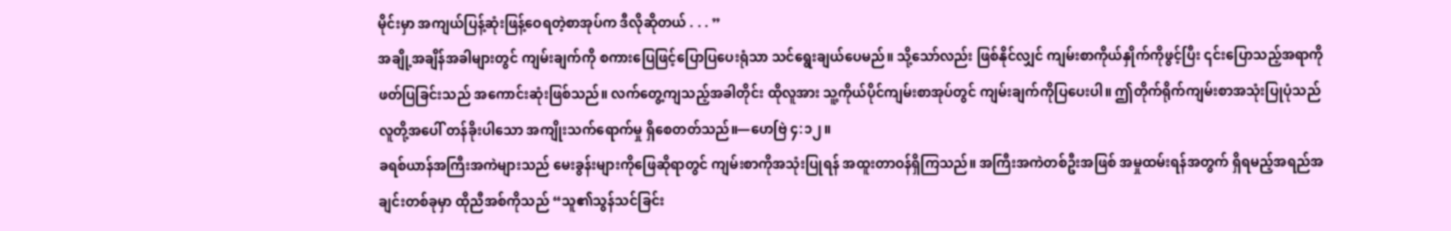မိုင်းမှာ အကျယ်ပြန့်ဆုံးဖြန့်ဝေရတဲ့စာအုပ်က ဒီလိုဆိုတယ် . . . ”
အချို့အချိန်အခါများတွင် ကျမ်းချက်ကို စကားပြေဖြင့်ပြောပြပေးရုံသာ သင်ရွေးချယ်ပေမည်။ သို့သော်လည်း ဖြစ်နိုင်လျှင် ကျမ်းစာကိုယ်နှိုက်ကိုဖွင့်ပြီး ၎င်းပြောသည့်အရာကိုဖတ်ပြခြင်းသည် အကောင်းဆုံးဖြစ်သည်။ လက်တွေ့ကျသည့်အခါတိုင်း ထိုလူအား သူ့ကိုယ်ပိုင်ကျမ်းစာအုပ်တွင် ကျမ်းချက်ကိုပြပေးပါ။ ဤတိုက်ရိုက်ကျမ်းစာအသုံးပြုပုံသည် လူတို့အပေါ် တန်ခိုးပါသော အကျိုးသက်ရောက်မှု ရှိစေတတ်သည်။—ဟေဗြဲ ၄:၁၂။
ခရစ်ယာန်အကြီးအကဲများသည် မေးခွန်းများကိုဖြေဆိုရာတွင် ကျမ်းစာကိုအသုံးပြုရန် အထူးတာဝန်ရှိကြသည်။ အကြီးအကဲတစ်ဦးအဖြစ် အမှုထမ်းရန်အတွက် ရှိရမည့်အရည်အချင်းတစ်ခုမှာ ထိုညီအစ်ကိုသည် “သူ၏သွန်သင်ခြင်း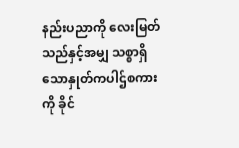နည်းပညာကို လေးမြတ်သည်နှင့်အမျှ သစ္စာရှိသောနှုတ်ကပါဌ်စကားကို ခိုင်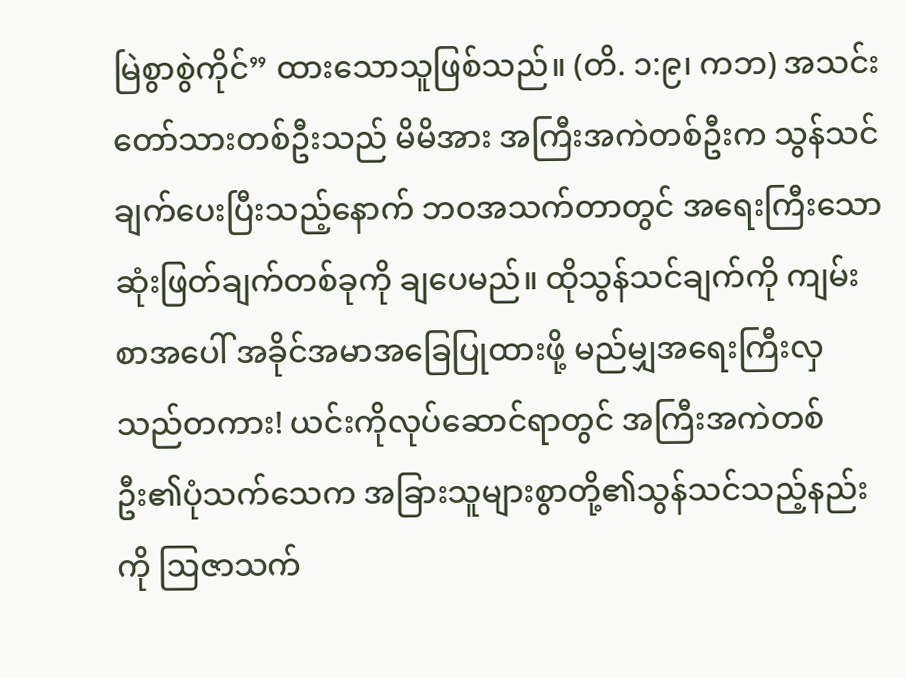မြဲစွာစွဲကိုင်” ထားသောသူဖြစ်သည်။ (တိ. ၁:၉၊ ကဘ) အသင်းတော်သားတစ်ဦးသည် မိမိအား အကြီးအကဲတစ်ဦးက သွန်သင်ချက်ပေးပြီးသည့်နောက် ဘဝအသက်တာတွင် အရေးကြီးသော ဆုံးဖြတ်ချက်တစ်ခုကို ချပေမည်။ ထိုသွန်သင်ချက်ကို ကျမ်းစာအပေါ် အခိုင်အမာအခြေပြုထားဖို့ မည်မျှအရေးကြီးလှသည်တကား! ယင်းကိုလုပ်ဆောင်ရာတွင် အကြီးအကဲတစ်ဦး၏ပုံသက်သေက အခြားသူများစွာတို့၏သွန်သင်သည့်နည်းကို ဩဇာသက်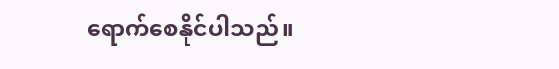ရောက်စေနိုင်ပါသည်။